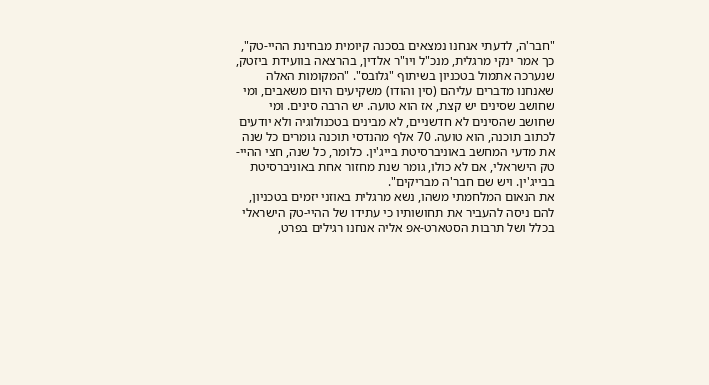"חבר'ה, לדעתי אנחנו נמצאים בסכנה קיומית מבחינת ההיי-טק", כך אמר ינקי מרגלית, מנכ"ל ויו"ר אלדין, בהרצאה בוועידת ביזטק, שנערכה אתמול בטכניון בשיתוף "גלובס". "המקומות האלה שאנחנו מדברים עליהם (סין והודו) משקיעים היום משאבים, ומי שחושב שסינים יש קצת, אז הוא טועה. יש הרבה סינים. ומי שחושב שהסינים לא חדשניים, לא מבינים בטכנולוגיה ולא יודעים לכתוב תוכנה, הוא טועה. 70 אלף מהנדסי תוכנה גומרים כל שנה את מדעי המחשב באוניברסיטת בייג'ין. כלומר, כל שנה, חצי ההיי-טק הישראלי, אם לא כולו, גומר שנת מחזור אחת באוניברסיטת בבייג'ין. ויש שם חבר'ה מבריקים".
את הנאום המלחמתי משהו, נשא מרגלית באוזני יזמים בטכניון, להם ניסה להעביר את תחושותיו כי עתידו של ההיי-טק הישראלי בכלל ושל תרבות הסטארט-אפ אליה אנחנו רגילים בפרט,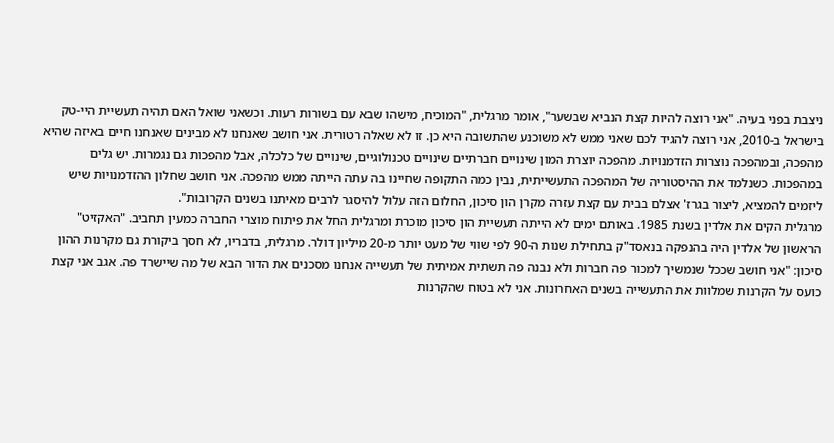ניצבת בפני בעיה. "אני רוצה להיות קצת הנביא שבשער", אומר מרגלית, "המוכיח, מישהו שבא עם בשורות רעות. וכשאני שואל האם תהיה תעשיית היי-טק בישראל ב-2010, אני רוצה להגיד לכם שאני ממש לא משוכנע שהתשובה היא כן. זו לא שאלה רטורית. אני חושב שאנחנו לא מבינים שאנחנו חיים באיזה שהיא מהפכה, ובמהפכה נוצרות הזדמנויות. מהפכה יוצרת המון שינויים חברתיים שינויים טכנולוגיים, שינויים של כלכלה, אבל מהפכות גם נגמרות. יש גלים במהפכות. כשנלמד את ההיסטוריה של המהפכה התעשייתית, נבין כמה התקופה שחיינו בה עתה הייתה ממש מהפכה. אני חושב שחלון ההזדמנויות שיש ליזמים להמציא, ליצור בגרז' אצלם בבית עם קצת עזרה מקרן הון סיכון, החלום הזה עלול להיסגר לרבים מאיתנו בשנים הקרובות".
מרגלית הקים את אלדין בשנת 1985. באותם ימים לא הייתה תעשיית הון סיכון מוכרת ומרגלית החל את פיתוח מוצרי החברה כמעין תחביב. "האקזיט" הראשון של אלדין היה בהנפקה בנאסד"ק בתחילת שנות ה-90 לפי שווי של מעט יותר מ-20 מיליון דולר. מרגלית, בדבריו, לא חסך ביקורת גם מקרנות ההון סיכון: "אני חושב שככל שנמשיך למכור פה חברות ולא נבנה פה תשתית אמיתית של תעשייה אנחנו מסכנים את הדור הבא של מה שיישרד פה. אגב אני קצת כועס על הקרנות שמלוות את התעשייה בשנים האחרונות. אני לא בטוח שהקרנות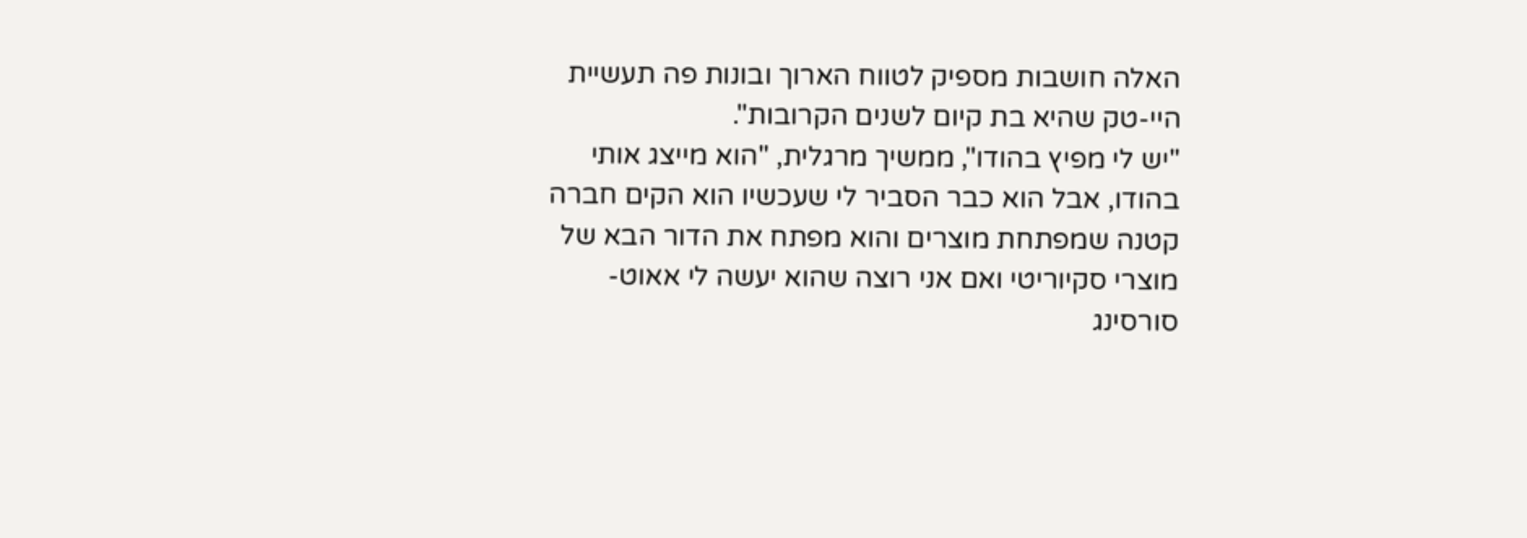האלה חושבות מספיק לטווח הארוך ובונות פה תעשיית היי-טק שהיא בת קיום לשנים הקרובות".
"יש לי מפיץ בהודו", ממשיך מרגלית, "הוא מייצג אותי בהודו, אבל הוא כבר הסביר לי שעכשיו הוא הקים חברה קטנה שמפתחת מוצרים והוא מפתח את הדור הבא של מוצרי סקיוריטי ואם אני רוצה שהוא יעשה לי אאוט-סורסינג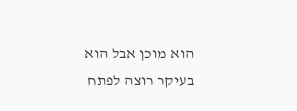הוא מוכן אבל הוא בעיקר רוצה לפתח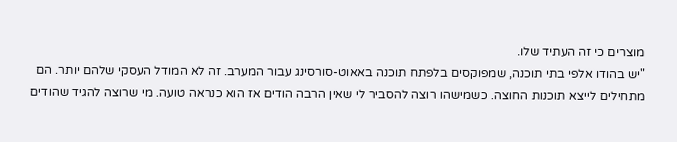מוצרים כי זה העתיד שלו.
"יש בהודו אלפי בתי תוכנה, שמפוקסים בלפתח תוכנה באאוט-סורסינג עבור המערב. זה לא המודל העסקי שלהם יותר. הם מתחילים לייצא תוכנות החוצה. כשמישהו רוצה להסביר לי שאין הרבה הודים אז הוא כנראה טועה. מי שרוצה להגיד שהודים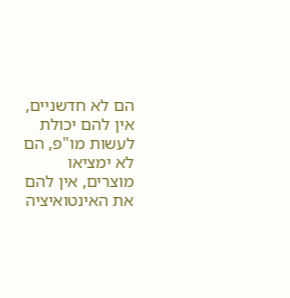הם לא חדשניים, אין להם יכולת לעשות מו"פ, הם לא ימציאו מוצרים, אין להם את האינטואיציה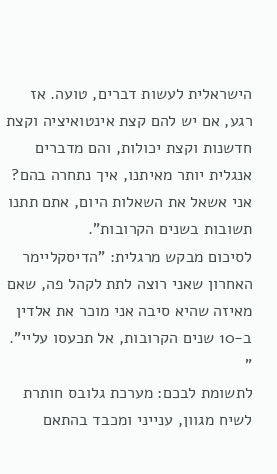הישראלית לעשות דברים, טועה. אז רגע, אם יש להם קצת אינטואיציה וקצת חדשנות וקצת יכולות, והם מדברים אנגלית יותר מאיתנו, איך נתחרה בהם? אני אשאל את השאלות היום, אתם תתנו תשובות בשנים הקרובות".
לסיכום מבקש מרגלית: "הדיסקליימר האחרון שאני רוצה לתת לקהל פה, שאם מאיזה שהיא סיבה אני מוכר את אלדין ב-10 שנים הקרובות, אל תכעסו עליי". "
לתשומת לבכם: מערכת גלובס חותרת לשיח מגוון, ענייני ומכבד בהתאם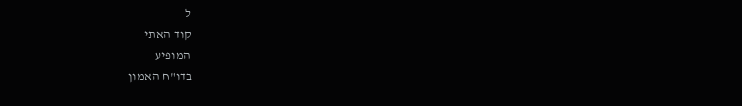ל
קוד האתי
המופיע
בדו"ח האמון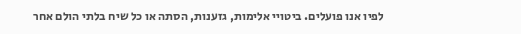לפיו אנו פועלים. ביטויי אלימות, גזענות, הסתה או כל שיח בלתי הולם אחר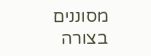מסוננים בצורה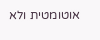אוטומטית ולא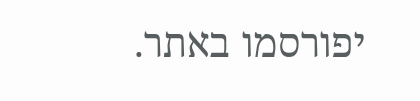יפורסמו באתר.